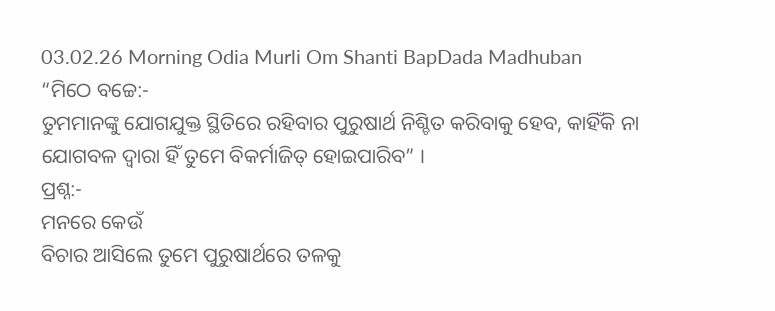03.02.26 Morning Odia Murli Om Shanti BapDada Madhuban
“ମିଠେ ବଚ୍ଚେ:-
ତୁମମାନଙ୍କୁ ଯୋଗଯୁକ୍ତ ସ୍ଥିତିରେ ରହିବାର ପୁରୁଷାର୍ଥ ନିଶ୍ଚିତ କରିବାକୁ ହେବ, କାହିଁକି ନା
ଯୋଗବଳ ଦ୍ୱାରା ହିଁ ତୁମେ ବିକର୍ମାଜିତ୍ ହୋଇପାରିବ” ।
ପ୍ରଶ୍ନ:-
ମନରେ କେଉଁ
ବିଚାର ଆସିଲେ ତୁମେ ପୁରୁଷାର୍ଥରେ ତଳକୁ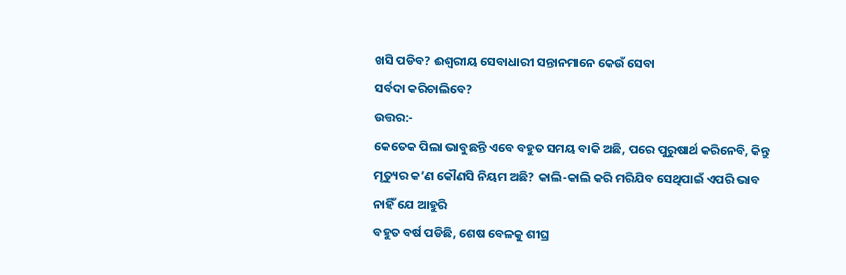ଖସି ପଡିବ? ଈଶ୍ୱରୀୟ ସେବାଧାରୀ ସନ୍ତାନମାନେ କେଉଁ ସେବା
ସର୍ବଦା କରିଚାଲିବେ?
ଉତ୍ତର:-
କେତେକ ପିଲା ଭାବୁଛନ୍ତି ଏବେ ବହୁତ ସମୟ ବାକି ଅଛି, ପରେ ପୁରୁଷାର୍ଥ କରିନେବି, କିନ୍ତୁ
ମୃତ୍ୟୁର କ’ଣ କୌଣସି ନିୟମ ଅଛି? କାଲି-କାଲି କରି ମରିଯିବ ସେଥିପାଇଁ ଏପରି ଭାବ ନାହିଁ ଯେ ଆହୁରି
ବହୁତ ବର୍ଷ ପଡିଛି, ଶେଷ ବେଳକୁ ଶୀଘ୍ର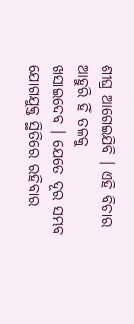ଶୀଘ୍ର ଆଗେଇଯିବି । ଏହି ବିଚାର ଆହୁରି ହିଁ ତଳକୁ
ଖସାଇଦେବ । ଯେତେ ଦୂର ସମ୍ଭବ ଯୋଗଯୁକ୍ତ ସ୍ଥିତିରେ ରହିବାର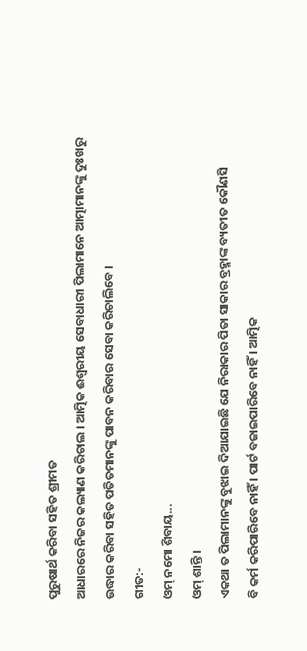ପୁରୁଷାର୍ଥ କରିବା ସହିତ ଶ୍ରୀମତ
ଆଧାରରେ ନିଜର କଲ୍ୟାଣ କରିଚାଲ । ଆତ୍ମିକ ଈଶ୍ୱରୀୟ ସେବାଧାରୀ ପିଲାମାନେ ଆତ୍ମାମାନଙ୍କୁ ଦୁଃଖରୁ
ଉଦ୍ଧାର କରିବା ସହିତ ପତିତମାନଙ୍କୁ ପାବନ କରିବାର ସେବା କରିଚାଲିବେ ।
ଗୀତ:-
ଓମ୍ ନମୋ ଶିବାୟ...
ଓମ୍ ଶାନ୍ତି ।
ଏକଥା ତ ପିଲାମାନଙ୍କୁ ବୁଝାଇ ଦିଆଯାଇଛି ଯେ ନିରାକାର ପିତା ସାକାର ବ୍ରହ୍ମାଙ୍କ ବ୍ୟତୀତ କୌଣସି
ବି କର୍ମ କରିପାରିବେ ନାହିଁ । ପାର୍ଟ ବଜାଇପାରିବେ ନାହିଁ । ଆତ୍ମିକ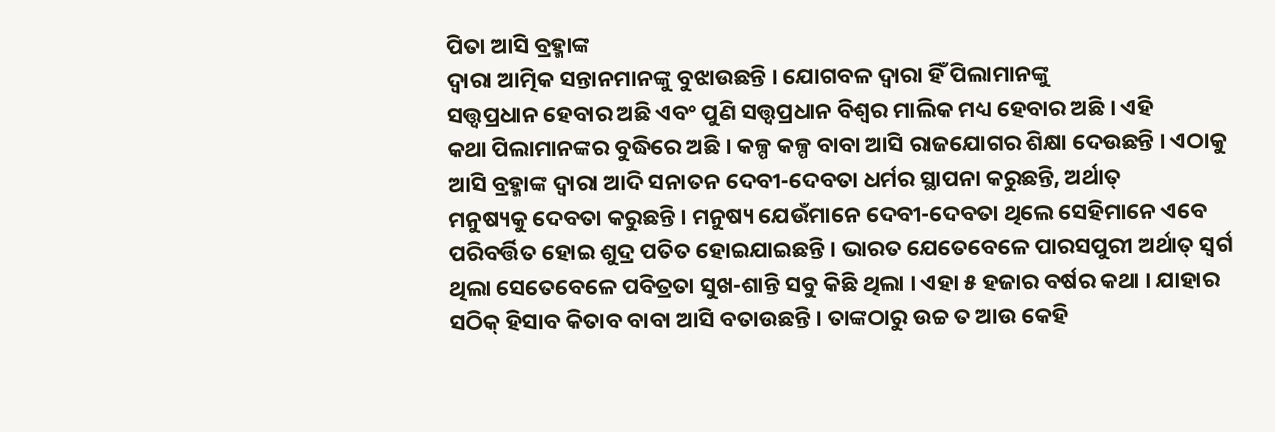ପିତା ଆସି ବ୍ରହ୍ମାଙ୍କ
ଦ୍ୱାରା ଆତ୍ମିକ ସନ୍ତାନମାନଙ୍କୁ ବୁଝାଉଛନ୍ତି । ଯୋଗବଳ ଦ୍ୱାରା ହିଁ ପିଲାମାନଙ୍କୁ
ସତ୍ତ୍ୱପ୍ରଧାନ ହେବାର ଅଛି ଏବଂ ପୁଣି ସତ୍ତ୍ୱପ୍ରଧାନ ବିଶ୍ୱର ମାଲିକ ମଧ୍ୟ ହେବାର ଅଛି । ଏହି
କଥା ପିଲାମାନଙ୍କର ବୁଦ୍ଧିରେ ଅଛି । କଳ୍ପ କଳ୍ପ ବାବା ଆସି ରାଜଯୋଗର ଶିକ୍ଷା ଦେଉଛନ୍ତି । ଏଠାକୁ
ଆସି ବ୍ରହ୍ମାଙ୍କ ଦ୍ୱାରା ଆଦି ସନାତନ ଦେବୀ-ଦେବତା ଧର୍ମର ସ୍ଥାପନା କରୁଛନ୍ତି, ଅର୍ଥାତ୍
ମନୁଷ୍ୟକୁ ଦେବତା କରୁଛନ୍ତି । ମନୁଷ୍ୟ ଯେଉଁମାନେ ଦେବୀ-ଦେବତା ଥିଲେ ସେହିମାନେ ଏବେ
ପରିବର୍ତ୍ତିତ ହୋଇ ଶୁଦ୍ର ପତିତ ହୋଇଯାଇଛନ୍ତି । ଭାରତ ଯେତେବେଳେ ପାରସପୁରୀ ଅର୍ଥାତ୍ ସ୍ୱର୍ଗ
ଥିଲା ସେତେବେଳେ ପବିତ୍ରତା ସୁଖ-ଶାନ୍ତି ସବୁ କିଛି ଥିଲା । ଏହା ୫ ହଜାର ବର୍ଷର କଥା । ଯାହାର
ସଠିକ୍ ହିସାବ କିତାବ ବାବା ଆସି ବତାଉଛନ୍ତି । ତାଙ୍କଠାରୁ ଉଚ୍ଚ ତ ଆଉ କେହି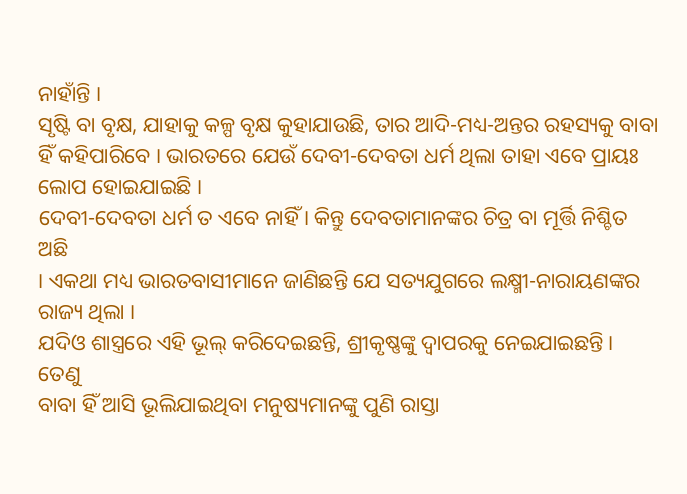ନାହାଁନ୍ତି ।
ସୃଷ୍ଟି ବା ବୃକ୍ଷ, ଯାହାକୁ କଳ୍ପ ବୃକ୍ଷ କୁହାଯାଉଛି, ତାର ଆଦି-ମଧ୍ୟ-ଅନ୍ତର ରହସ୍ୟକୁ ବାବା
ହିଁ କହିପାରିବେ । ଭାରତରେ ଯେଉଁ ଦେବୀ-ଦେବତା ଧର୍ମ ଥିଲା ତାହା ଏବେ ପ୍ରାୟଃ ଲୋପ ହୋଇଯାଇଛି ।
ଦେବୀ-ଦେବତା ଧର୍ମ ତ ଏବେ ନାହିଁ । କିନ୍ତୁ ଦେବତାମାନଙ୍କର ଚିତ୍ର ବା ମୂର୍ତ୍ତି ନିଶ୍ଚିତ ଅଛି
। ଏକଥା ମଧ୍ୟ ଭାରତବାସୀମାନେ ଜାଣିଛନ୍ତି ଯେ ସତ୍ୟଯୁଗରେ ଲକ୍ଷ୍ମୀ-ନାରାୟଣଙ୍କର ରାଜ୍ୟ ଥିଲା ।
ଯଦିଓ ଶାସ୍ତ୍ରରେ ଏହି ଭୂଲ୍ କରିଦେଇଛନ୍ତି, ଶ୍ରୀକୃଷ୍ଣଙ୍କୁ ଦ୍ୱାପରକୁ ନେଇଯାଇଛନ୍ତି । ତେଣୁ
ବାବା ହିଁ ଆସି ଭୂଲିଯାଇଥିବା ମନୁଷ୍ୟମାନଙ୍କୁ ପୁଣି ରାସ୍ତା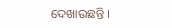ଦେଖାଉଛନ୍ତି ।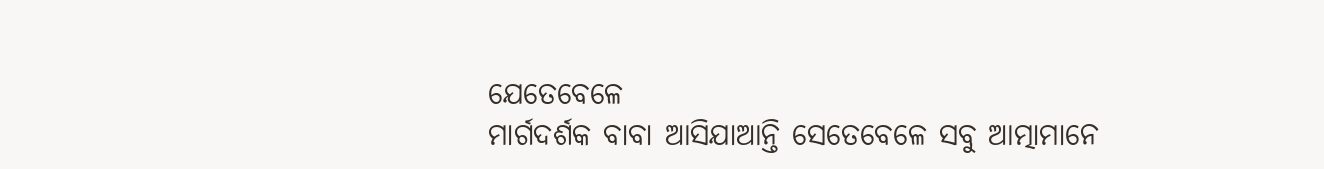ଯେତେବେଳେ
ମାର୍ଗଦର୍ଶକ ବାବା ଆସିଯାଆନ୍ତି ସେତେବେଳେ ସବୁ ଆତ୍ମାମାନେ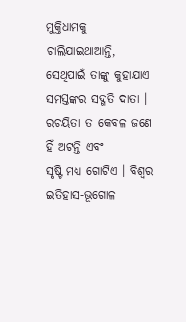ମୁକ୍ତିଧାମକୁ ଚାଲିଯାଇଥାଆନ୍ତି,
ସେଥିପାଇଁ ତାଙ୍କୁ କୁହାଯାଏ ସମସ୍ତଙ୍କର ସଦ୍ଗତି ଦାତା । ରଚୟିତା ତ କେବଳ ଜଣେ ହିଁ ଅଟନ୍ତି ଏବଂ
ସୃଷ୍ଟି ମଧ୍ୟ ଗୋଟିଏ । ବିଶ୍ୱର ଇତିହାସ-ଭୂଗୋଳ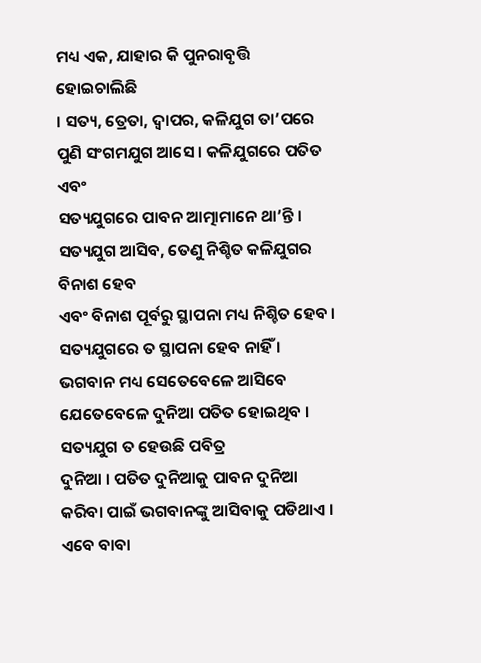ମଧ୍ୟ ଏକ, ଯାହାର କି ପୁନରାବୃତ୍ତି ହୋଇଚାଲିଛି
। ସତ୍ୟ, ତ୍ରେତା, ଦ୍ୱାପର, କଳିଯୁଗ ତା’ପରେ ପୁଣି ସଂଗମଯୁଗ ଆସେ । କଳିଯୁଗରେ ପତିତ ଏବଂ
ସତ୍ୟଯୁଗରେ ପାବନ ଆତ୍ମାମାନେ ଥା’ନ୍ତି । ସତ୍ୟଯୁଗ ଆସିବ, ତେଣୁ ନିଶ୍ଚିତ କଳିଯୁଗର ବିନାଶ ହେବ
ଏବଂ ବିନାଶ ପୂର୍ବରୁ ସ୍ଥାପନା ମଧ୍ୟ ନିଶ୍ଚିତ ହେବ । ସତ୍ୟଯୁଗରେ ତ ସ୍ଥାପନା ହେବ ନାହିଁ ।
ଭଗବାନ ମଧ୍ୟ ସେତେବେଳେ ଆସିବେ ଯେତେବେଳେ ଦୁନିଆ ପତିତ ହୋଇଥିବ । ସତ୍ୟଯୁଗ ତ ହେଉଛି ପବିତ୍ର
ଦୁନିଆ । ପତିତ ଦୁନିଆକୁ ପାବନ ଦୁନିଆ କରିବା ପାଇଁ ଭଗବାନଙ୍କୁ ଆସିବାକୁ ପଡିଥାଏ । ଏବେ ବାବା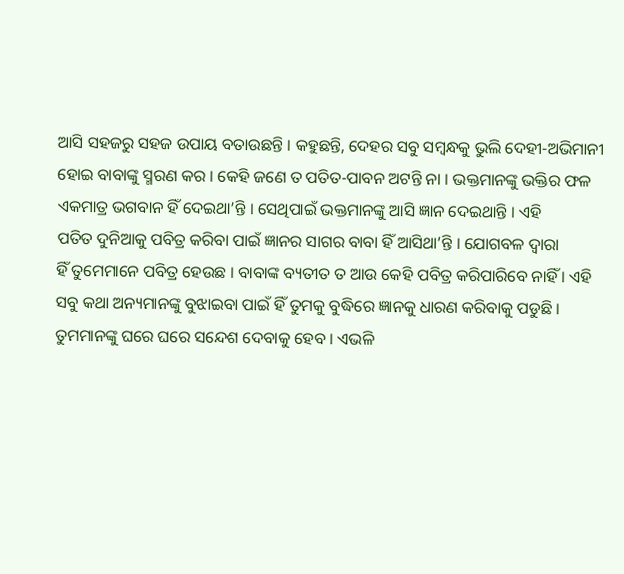ଆସି ସହଜରୁ ସହଜ ଉପାୟ ବତାଉଛନ୍ତି । କହୁଛନ୍ତି, ଦେହର ସବୁ ସମ୍ବନ୍ଧକୁ ଭୁଲି ଦେହୀ-ଅଭିମାନୀ
ହୋଇ ବାବାଙ୍କୁ ସ୍ମରଣ କର । କେହି ଜଣେ ତ ପତିତ-ପାବନ ଅଟନ୍ତି ନା । ଭକ୍ତମାନଙ୍କୁ ଭକ୍ତିର ଫଳ
ଏକମାତ୍ର ଭଗବାନ ହିଁ ଦେଇଥା’ନ୍ତି । ସେଥିପାଇଁ ଭକ୍ତମାନଙ୍କୁ ଆସି ଜ୍ଞାନ ଦେଇଥାନ୍ତି । ଏହି
ପତିତ ଦୁନିଆକୁ ପବିତ୍ର କରିବା ପାଇଁ ଜ୍ଞାନର ସାଗର ବାବା ହିଁ ଆସିଥା’ନ୍ତି । ଯୋଗବଳ ଦ୍ୱାରା
ହିଁ ତୁମେମାନେ ପବିତ୍ର ହେଉଛ । ବାବାଙ୍କ ବ୍ୟତୀତ ତ ଆଉ କେହି ପବିତ୍ର କରିପାରିବେ ନାହିଁ । ଏହି
ସବୁ କଥା ଅନ୍ୟମାନଙ୍କୁ ବୁଝାଇବା ପାଇଁ ହିଁ ତୁମକୁ ବୁଦ୍ଧିରେ ଜ୍ଞାନକୁ ଧାରଣ କରିବାକୁ ପଡୁଛି ।
ତୁମମାନଙ୍କୁ ଘରେ ଘରେ ସନ୍ଦେଶ ଦେବାକୁ ହେବ । ଏଭଳି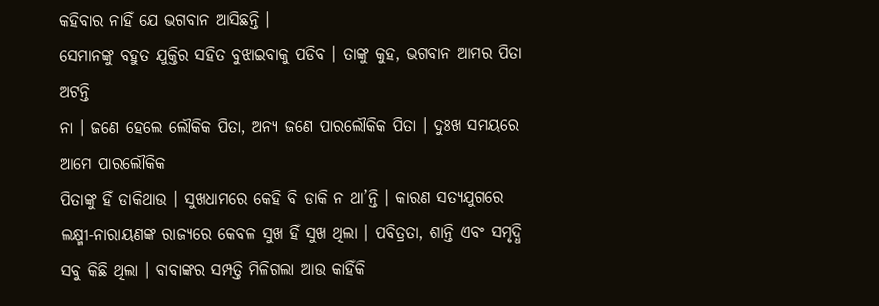କହିବାର ନାହିଁ ଯେ ଭଗବାନ ଆସିଛନ୍ତି ।
ସେମାନଙ୍କୁ ବହୁତ ଯୁକ୍ତିର ସହିତ ବୁଝାଇବାକୁ ପଡିବ । ତାଙ୍କୁ କୁହ, ଭଗବାନ ଆମର ପିତା ଅଟନ୍ତି
ନା । ଜଣେ ହେଲେ ଲୌକିକ ପିତା, ଅନ୍ୟ ଜଣେ ପାରଲୌକିକ ପିତା । ଦୁଃଖ ସମୟରେ ଆମେ ପାରଲୌକିକ
ପିତାଙ୍କୁ ହିଁ ଡାକିଥାଉ । ସୁଖଧାମରେ କେହି ବି ଡାକି ନ ଥା’ନ୍ତି । କାରଣ ସତ୍ୟଯୁଗରେ
ଲକ୍ଷ୍ମୀ-ନାରାୟଣଙ୍କ ରାଜ୍ୟରେ କେବଳ ସୁଖ ହିଁ ସୁଖ ଥିଲା । ପବିତ୍ରତା, ଶାନ୍ତି ଏବଂ ସମୃଦ୍ଧି
ସବୁ କିଛି ଥିଲା । ବାବାଙ୍କର ସମ୍ପତ୍ତି ମିଳିଗଲା ଆଉ କାହିଁକି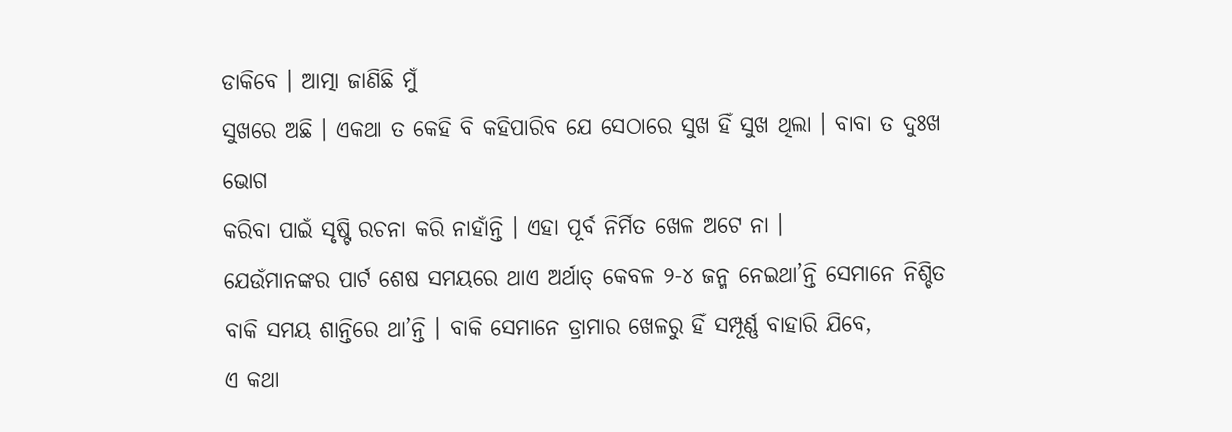ଡାକିବେ । ଆତ୍ମା ଜାଣିଛି ମୁଁ
ସୁଖରେ ଅଛି । ଏକଥା ତ କେହି ବି କହିପାରିବ ଯେ ସେଠାରେ ସୁଖ ହିଁ ସୁଖ ଥିଲା । ବାବା ତ ଦୁଃଖ ଭୋଗ
କରିବା ପାଇଁ ସୃଷ୍ଟି ରଚନା କରି ନାହାଁନ୍ତି । ଏହା ପୂର୍ବ ନିର୍ମିତ ଖେଳ ଅଟେ ନା ।
ଯେଉଁମାନଙ୍କର ପାର୍ଟ ଶେଷ ସମୟରେ ଥାଏ ଅର୍ଥାତ୍ କେବଳ ୨-୪ ଜନ୍ମ ନେଇଥା’ନ୍ତି ସେମାନେ ନିଶ୍ଚିତ
ବାକି ସମୟ ଶାନ୍ତିରେ ଥା’ନ୍ତି । ବାକି ସେମାନେ ଡ୍ରାମାର ଖେଳରୁ ହିଁ ସମ୍ପୂର୍ଣ୍ଣ ବାହାରି ଯିବେ,
ଏ କଥା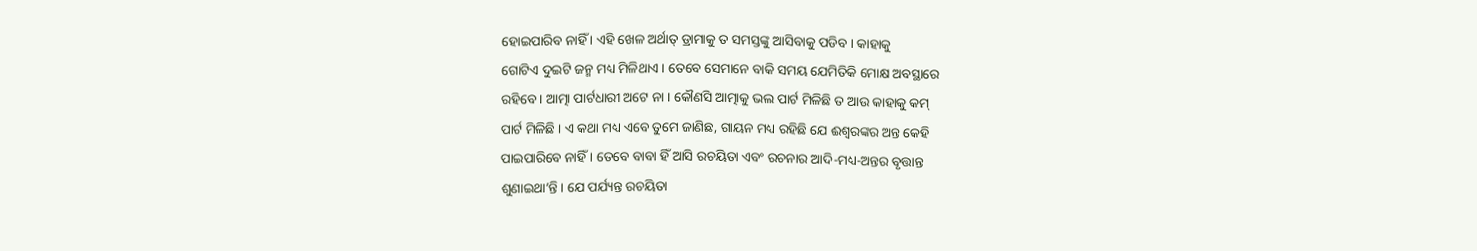ହୋଇପାରିବ ନାହିଁ । ଏହି ଖେଳ ଅର୍ଥାତ୍ ଡ୍ରାମାକୁ ତ ସମସ୍ତଙ୍କୁ ଆସିବାକୁ ପଡିବ । କାହାକୁ
ଗୋଟିଏ ଦୁଇଟି ଜନ୍ମ ମଧ୍ୟ ମିଳିଥାଏ । ତେବେ ସେମାନେ ବାକି ସମୟ ଯେମିତିକି ମୋକ୍ଷ ଅବସ୍ଥାରେ
ରହିବେ । ଆତ୍ମା ପାର୍ଟଧାରୀ ଅଟେ ନା । କୌଣସି ଆତ୍ମାକୁ ଭଲ ପାର୍ଟ ମିଳିଛି ତ ଆଉ କାହାକୁ କମ୍
ପାର୍ଟ ମିଳିଛି । ଏ କଥା ମଧ୍ୟ ଏବେ ତୁମେ ଜାଣିଛ, ଗାୟନ ମଧ୍ୟ ରହିଛି ଯେ ଈଶ୍ୱରଙ୍କର ଅନ୍ତ କେହି
ପାଇପାରିବେ ନାହିଁ । ତେବେ ବାବା ହିଁ ଆସି ରଚୟିତା ଏବଂ ରଚନାର ଆଦି-ମଧ୍ୟ-ଅନ୍ତର ବୃତ୍ତାନ୍ତ
ଶୁଣାଇଥା’ନ୍ତି । ଯେ ପର୍ଯ୍ୟନ୍ତ ରଚୟିତା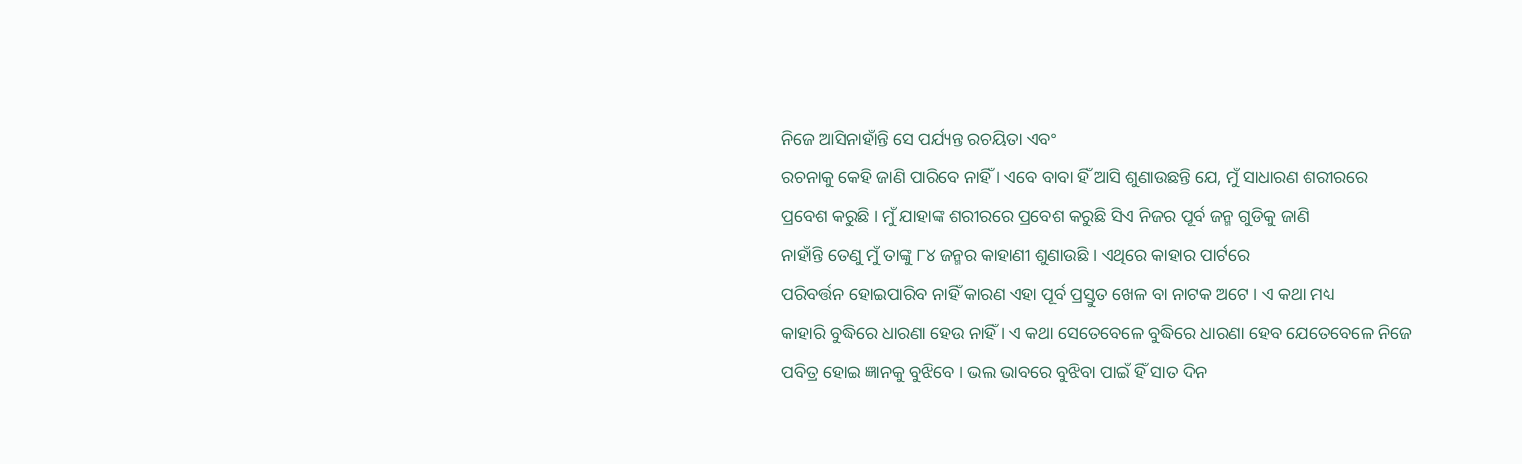ନିଜେ ଆସିନାହାଁନ୍ତି ସେ ପର୍ଯ୍ୟନ୍ତ ରଚୟିତା ଏବଂ
ରଚନାକୁ କେହି ଜାଣି ପାରିବେ ନାହିଁ । ଏବେ ବାବା ହିଁ ଆସି ଶୁଣାଉଛନ୍ତି ଯେ, ମୁଁ ସାଧାରଣ ଶରୀରରେ
ପ୍ରବେଶ କରୁଛି । ମୁଁ ଯାହାଙ୍କ ଶରୀରରେ ପ୍ରବେଶ କରୁଛି ସିଏ ନିଜର ପୂର୍ବ ଜନ୍ମ ଗୁଡିକୁ ଜାଣି
ନାହାଁନ୍ତି ତେଣୁ ମୁଁ ତାଙ୍କୁ ୮୪ ଜନ୍ମର କାହାଣୀ ଶୁଣାଉଛି । ଏଥିରେ କାହାର ପାର୍ଟରେ
ପରିବର୍ତ୍ତନ ହୋଇପାରିବ ନାହିଁ କାରଣ ଏହା ପୂର୍ବ ପ୍ରସ୍ତୁତ ଖେଳ ବା ନାଟକ ଅଟେ । ଏ କଥା ମଧ୍ୟ
କାହାରି ବୁଦ୍ଧିରେ ଧାରଣା ହେଉ ନାହିଁ । ଏ କଥା ସେତେବେଳେ ବୁଦ୍ଧିରେ ଧାରଣା ହେବ ଯେତେବେଳେ ନିଜେ
ପବିତ୍ର ହୋଇ ଜ୍ଞାନକୁ ବୁଝିବେ । ଭଲ ଭାବରେ ବୁଝିବା ପାଇଁ ହିଁ ସାତ ଦିନ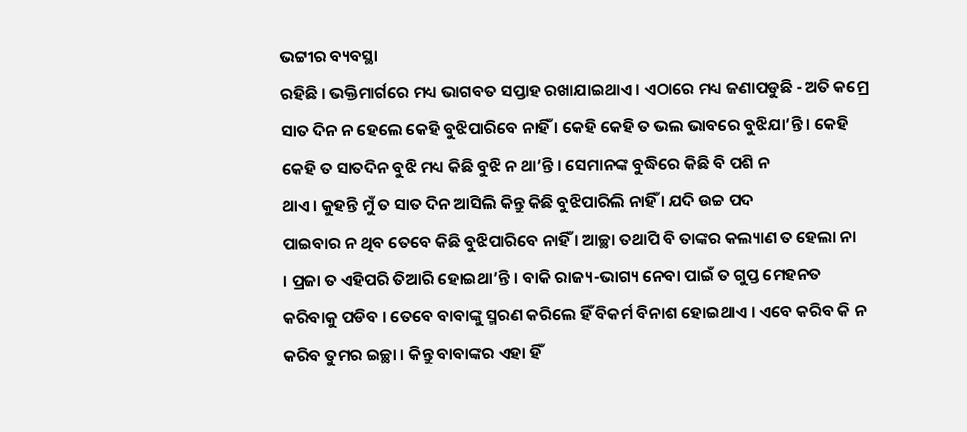ଭଟ୍ଟୀର ବ୍ୟବସ୍ଥା
ରହିଛି । ଭକ୍ତିମାର୍ଗରେ ମଧ୍ୟ ଭାଗବତ ସପ୍ତାହ ରଖାଯାଇଥାଏ । ଏଠାରେ ମଧ୍ୟ ଜଣାପଡୁଛି - ଅତି କମ୍ରେ
ସାତ ଦିନ ନ ହେଲେ କେହି ବୁଝିପାରିବେ ନାହିଁ । କେହି କେହି ତ ଭଲ ଭାବରେ ବୁଝିଯା’ନ୍ତି । କେହି
କେହି ତ ସାତଦିନ ବୁଝି ମଧ୍ୟ କିଛି ବୁଝି ନ ଥା’ନ୍ତି । ସେମାନଙ୍କ ବୁଦ୍ଧିରେ କିଛି ବି ପଶି ନ
ଥାଏ । କୁହନ୍ତି ମୁଁ ତ ସାତ ଦିନ ଆସିଲି କିନ୍ତୁ କିଛି ବୁଝିପାରିଲି ନାହିଁ । ଯଦି ଉଚ୍ଚ ପଦ
ପାଇବାର ନ ଥିବ ତେବେ କିଛି ବୁଝିପାରିବେ ନାହିଁ । ଆଚ୍ଛା ତଥାପି ବି ତାଙ୍କର କଲ୍ୟାଣ ତ ହେଲା ନା
। ପ୍ରଜା ତ ଏହିପରି ତିଆରି ହୋଇଥା’ନ୍ତି । ବାକି ରାଜ୍ୟ-ଭାଗ୍ୟ ନେବା ପାଇଁ ତ ଗୁପ୍ତ ମେହନତ
କରିବାକୁ ପଡିବ । ତେବେ ବାବାଙ୍କୁ ସ୍ମରଣ କରିଲେ ହିଁ ବିକର୍ମ ବିନାଶ ହୋଇଥାଏ । ଏବେ କରିବ କି ନ
କରିବ ତୁମର ଇଚ୍ଛା । କିନ୍ତୁ ବାବାଙ୍କର ଏହା ହିଁ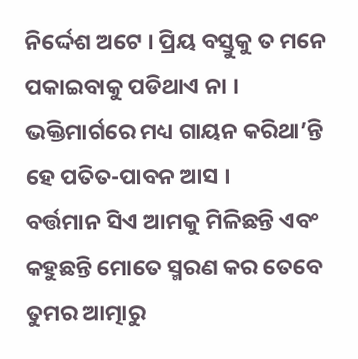ନିର୍ଦ୍ଦେଶ ଅଟେ । ପ୍ରିୟ ବସ୍ତୁକୁ ତ ମନେ
ପକାଇବାକୁ ପଡିଥାଏ ନା । ଭକ୍ତିମାର୍ଗରେ ମଧ୍ୟ ଗାୟନ କରିଥା’ନ୍ତି ହେ ପତିତ-ପାବନ ଆସ ।
ବର୍ତ୍ତମାନ ସିଏ ଆମକୁ ମିଳିଛନ୍ତି ଏବଂ କହୁଛନ୍ତି ମୋତେ ସ୍ମରଣ କର ତେବେ ତୁମର ଆତ୍ମାରୁ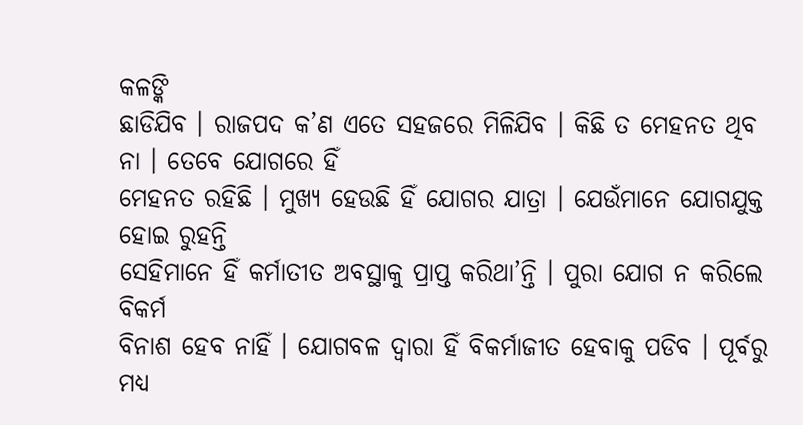କଳଙ୍କି
ଛାଡିଯିବ । ରାଜପଦ କ’ଣ ଏତେ ସହଜରେ ମିଳିଯିବ । କିଛି ତ ମେହନତ ଥିବ ନା । ତେବେ ଯୋଗରେ ହିଁ
ମେହନତ ରହିଛି । ମୁଖ୍ୟ ହେଉଛି ହିଁ ଯୋଗର ଯାତ୍ରା । ଯେଉଁମାନେ ଯୋଗଯୁକ୍ତ ହୋଇ ରୁହନ୍ତି
ସେହିମାନେ ହିଁ କର୍ମାତୀତ ଅବସ୍ଥାକୁ ପ୍ରାପ୍ତ କରିଥା’ନ୍ତି । ପୁରା ଯୋଗ ନ କରିଲେ ବିକର୍ମ
ବିନାଶ ହେବ ନାହିଁ । ଯୋଗବଳ ଦ୍ୱାରା ହିଁ ବିକର୍ମାଜୀତ ହେବାକୁ ପଡିବ । ପୂର୍ବରୁ ମଧ୍ୟ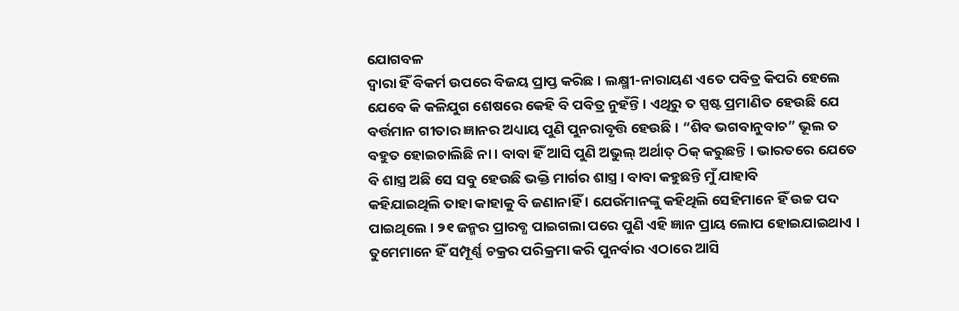ଯୋଗବଳ
ଦ୍ୱାରା ହିଁ ବିକର୍ମ ଉପରେ ବିଜୟ ପ୍ରାପ୍ତ କରିଛ । ଲକ୍ଷ୍ମୀ-ନାରାୟଣ ଏତେ ପବିତ୍ର କିପରି ହେଲେ
ଯେବେ କି କଳିଯୁଗ ଶେଷରେ କେହି ବି ପବିତ୍ର ନୁହଁନ୍ତି । ଏଥିରୁ ତ ସ୍ପଷ୍ଟ ପ୍ରମାଣିତ ହେଉଛି ଯେ
ବର୍ତ୍ତମାନ ଗୀତାର ଜ୍ଞାନର ଅଧ୍ୟାୟ ପୁଣି ପୁନରାବୃତ୍ତି ହେଉଛି । “ଶିବ ଭଗବାନୁବାଚ” ଭୂଲ ତ
ବହୁତ ହୋଇଚାଲିଛି ନା । ବାବା ହିଁ ଆସି ପୁଣି ଅଭୁଲ୍ ଅର୍ଥାତ୍ ଠିକ୍ କରୁଛନ୍ତି । ଭାରତରେ ଯେତେ
ବି ଶାସ୍ତ୍ର ଅଛି ସେ ସବୁ ହେଉଛି ଭକ୍ତି ମାର୍ଗର ଶାସ୍ତ୍ର । ବାବା କହୁଛନ୍ତି ମୁଁ ଯାହାବି
କହିଯାଇଥିଲି ତାହା କାହାକୁ ବି ଜଣାନାହିଁ । ଯେଉଁମାନଙ୍କୁ କହିଥିଲି ସେହିମାନେ ହିଁ ଉଚ୍ଚ ପଦ
ପାଇଥିଲେ । ୨୧ ଜନ୍ମର ପ୍ରାରବ୍ଧ ପାଇଗଲା ପରେ ପୁଣି ଏହି ଜ୍ଞାନ ପ୍ରାୟ ଲୋପ ହୋଇଯାଇଥାଏ ।
ତୁମେମାନେ ହିଁ ସମ୍ପୂର୍ଣ୍ଣ ଚକ୍ରର ପରିକ୍ରମା କରି ପୁନର୍ବାର ଏଠାରେ ଆସି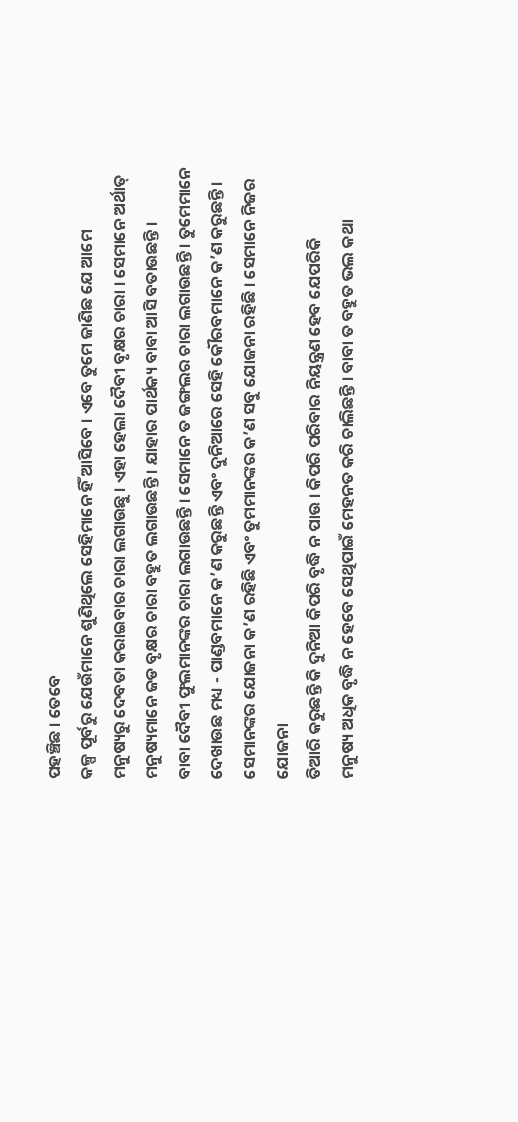ପହଞ୍ଚିଛ । ତେବେ
କଳ୍ପ ପୂର୍ବରୁ ଯେଉଁମାନେ ଶୁଣିଥିଲେ ସେହିମାନେ ହିଁ ଆସିବେ । ଏବେ ତୁମେ ଜାଣିଛ ଯେ ଆମେ
ମନୁଷ୍ୟରୁ ଦେବତା କରାଇବାର ଚାରା ଲଗାଉଛୁ । ଏହା ହେଲା ଦୈବୀ ବୃକ୍ଷର ଚାରା । ସେମାନେ ଅର୍ଥାତ୍
ମନୁଷ୍ୟମାନେ ଜଡ ବୃକ୍ଷର ଚାରା ବହୁତ ଲଗାଉଛନ୍ତି । ଯାହାର ପାର୍ଥକ୍ୟ ବାବା ଆସି ବତାଉଛନ୍ତି ।
ବାବା ଦୈବୀ ଫୁଲମାନଙ୍କର ଚାରା ଲଗାଉଛନ୍ତି । ସେମାନେ ତ ଜଙ୍ଗଲର ଚାରା ଲଗାଉଛନ୍ତି । ତୁମେମାନେ
ଦେଖାଉଛ ମଧ୍ୟ - ପାଣ୍ଡବମାନେ କ’ଣ କରୁଛନ୍ତି ଏବଂ ଦୁନିଆରେ ସେହି କୌରବମାନେ କ’ଣ କରୁଛନ୍ତି ।
ସେମାନଙ୍କର ଯୋଜନା କ’ଣ ରହିଛି ଏବଂ ତୁମମାନଙ୍କର କ’ଣ ସବୁ ଯୋଜନା ରହିଛି । ସେମାନେ ନିଜର ଯୋଜନା
ତିଆରି କରୁଛନ୍ତି କି ଦୁନିଆ କିପରି ବୃଦ୍ଧି ନ ପାଉ । କିପରି ପରିବାର ନିୟନ୍ତ୍ରଣ ହେବ ଯେପରିକି
ମନୁଷ୍ୟ ଅଧିକ ବୃଦ୍ଧି ନ ହେବେ ସେଥିପାଇଁ ମେହନତ କରି ଚାଲିଛନ୍ତି । ବାବା ତ ବହୁତ ଭଲ କଥା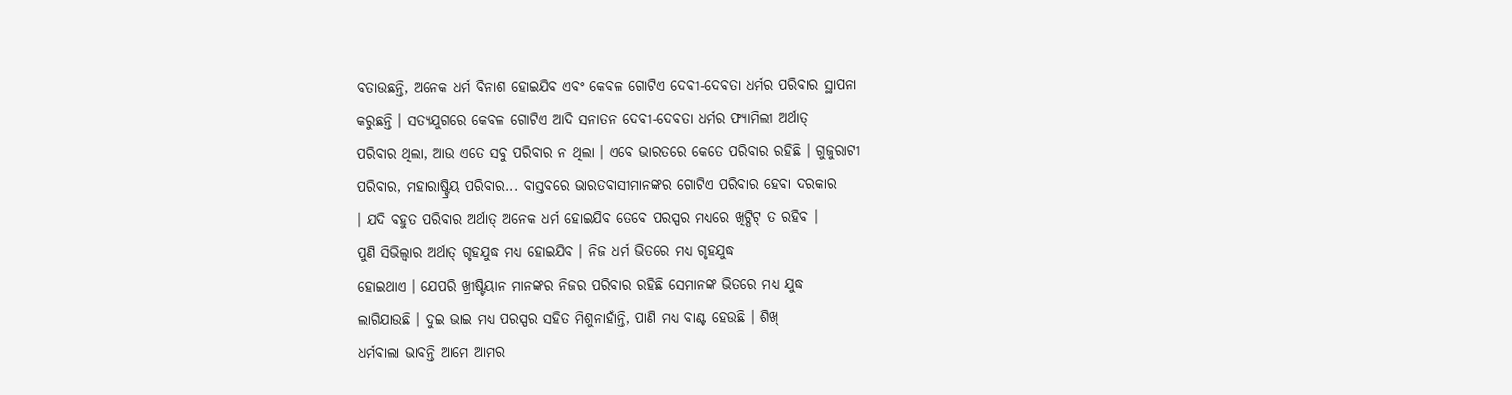ବତାଉଛନ୍ତି, ଅନେକ ଧର୍ମ ବିନାଶ ହୋଇଯିବ ଏବଂ କେବଳ ଗୋଟିଏ ଦେବୀ-ଦେବତା ଧର୍ମର ପରିବାର ସ୍ଥାପନା
କରୁଛନ୍ତି । ସତ୍ୟଯୁଗରେ କେବଳ ଗୋଟିଏ ଆଦି ସନାତନ ଦେବୀ-ଦେବତା ଧର୍ମର ଫ୍ୟାମିଲୀ ଅର୍ଥାତ୍
ପରିବାର ଥିଲା, ଆଉ ଏତେ ସବୁ ପରିବାର ନ ଥିଲା । ଏବେ ଭାରତରେ କେତେ ପରିବାର ରହିଛି । ଗୁଜୁରାଟୀ
ପରିବାର, ମହାରାଷ୍ଟ୍ରିୟ ପରିବାର... ବାସ୍ତବରେ ଭାରତବାସୀମାନଙ୍କର ଗୋଟିଏ ପରିବାର ହେବା ଦରକାର
। ଯଦି ବହୁତ ପରିବାର ଅର୍ଥାତ୍ ଅନେକ ଧର୍ମ ହୋଇଯିବ ତେବେ ପରସ୍ପର ମଧ୍ୟରେ ଖିଟ୍ପିଟ୍ ତ ରହିବ ।
ପୁଣି ସିଭିଲ୍ୱାର ଅର୍ଥାତ୍ ଗୃହଯୁଦ୍ଧ ମଧ୍ୟ ହୋଇଯିବ । ନିଜ ଧର୍ମ ଭିତରେ ମଧ୍ୟ ଗୃହଯୁଦ୍ଧ
ହୋଇଥାଏ । ଯେପରି ଖ୍ରୀଷ୍ଟିୟାନ ମାନଙ୍କର ନିଜର ପରିବାର ରହିଛି ସେମାନଙ୍କ ଭିତରେ ମଧ୍ୟ ଯୁଦ୍ଧ
ଲାଗିଯାଉଛି । ଦୁଇ ଭାଇ ମଧ୍ୟ ପରସ୍ପର ସହିତ ମିଶୁନାହାଁନ୍ତି, ପାଣି ମଧ୍ୟ ବାଣ୍ଟ ହେଉଛି । ଶିଖ୍
ଧର୍ମବାଲା ଭାବନ୍ତି ଆମେ ଆମର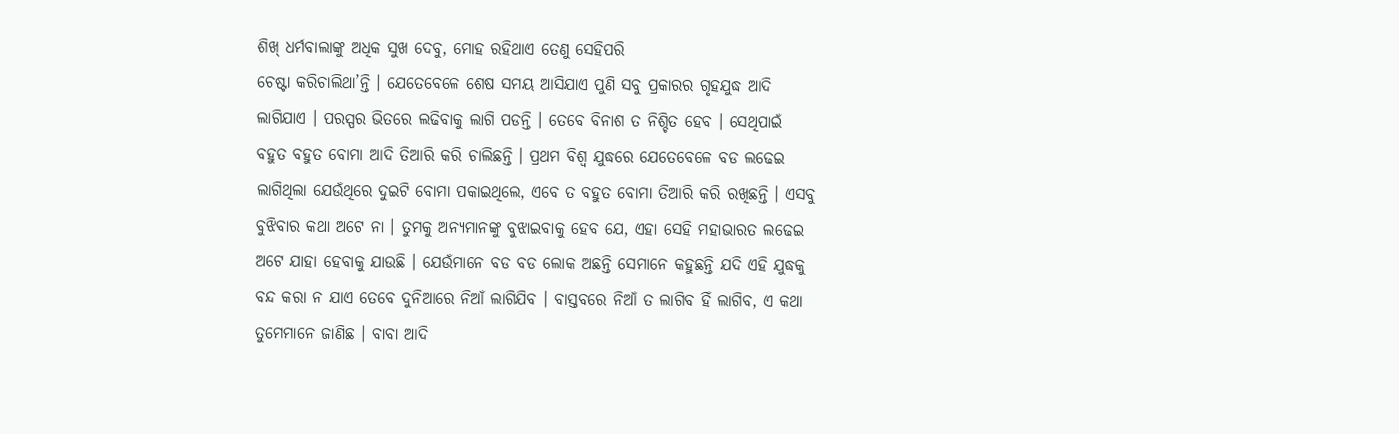ଶିଖ୍ ଧର୍ମବାଲାଙ୍କୁ ଅଧିକ ସୁଖ ଦେବୁ, ମୋହ ରହିଥାଏ ତେଣୁ ସେହିପରି
ଚେଷ୍ଟା କରିଚାଲିଥା’ନ୍ତି । ଯେତେବେଳେ ଶେଷ ସମୟ ଆସିଯାଏ ପୁଣି ସବୁ ପ୍ରକାରର ଗୃହଯୁଦ୍ଧ ଆଦି
ଲାଗିଯାଏ । ପରସ୍ପର ଭିତରେ ଲଢିବାକୁ ଲାଗି ପଡନ୍ତି । ତେବେ ବିନାଶ ତ ନିଶ୍ଚିତ ହେବ । ସେଥିପାଇଁ
ବହୁତ ବହୁତ ବୋମା ଆଦି ତିଆରି କରି ଚାଲିଛନ୍ତି । ପ୍ରଥମ ବିଶ୍ୱ ଯୁଦ୍ଧରେ ଯେତେବେଳେ ବଡ ଲଢେଇ
ଲାଗିଥିଲା ଯେଉଁଥିରେ ଦୁଇଟି ବୋମା ପକାଇଥିଲେ, ଏବେ ତ ବହୁତ ବୋମା ତିଆରି କରି ରଖିଛନ୍ତି । ଏସବୁ
ବୁଝିବାର କଥା ଅଟେ ନା । ତୁମକୁ ଅନ୍ୟମାନଙ୍କୁ ବୁଝାଇବାକୁ ହେବ ଯେ, ଏହା ସେହି ମହାଭାରତ ଲଢେଇ
ଅଟେ ଯାହା ହେବାକୁ ଯାଉଛି । ଯେଉଁମାନେ ବଡ ବଡ ଲୋକ ଅଛନ୍ତି ସେମାନେ କହୁଛନ୍ତି ଯଦି ଏହି ଯୁଦ୍ଧକୁ
ବନ୍ଦ କରା ନ ଯାଏ ତେବେ ଦୁନିଆରେ ନିଆଁ ଲାଗିଯିବ । ବାସ୍ତବରେ ନିଆଁ ତ ଲାଗିବ ହିଁ ଲାଗିବ, ଏ କଥା
ତୁମେମାନେ ଜାଣିଛ । ବାବା ଆଦି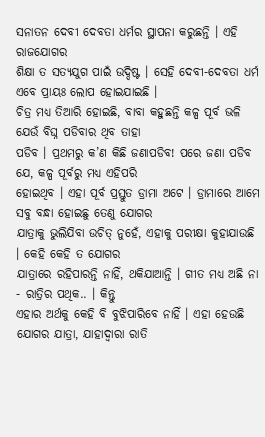ସନାତନ ଦେବୀ ଦେବତା ଧର୍ମର ସ୍ଥାପନା କରୁଛନ୍ତି । ଏହି ରାଜଯୋଗର
ଶିକ୍ଷା ତ ସତ୍ୟଯୁଗ ପାଇଁ ଉଦ୍ଦିଷ୍ଟ । ସେହି ଦେବୀ-ଦେବତା ଧର୍ମ ଏବେ ପ୍ରାୟଃ ଲୋପ ହୋଇଯାଇଛି ।
ଚିତ୍ର ମଧ୍ୟ ତିଆରି ହୋଇଛି, ବାବା କହୁଛନ୍ତି କଳ୍ପ ପୂର୍ବ ଭଳି ଯେଉଁ ବିଘ୍ନ ପଡିବାର ଥିବ ତାହା
ପଡିବ । ପ୍ରଥମରୁ କ’ଣ କିଛି ଜଣାପଡିବ! ପରେ ଜଣା ପଡିବ ଯେ, କଳ୍ପ ପୂର୍ବରୁ ମଧ୍ୟ ଏହିପରି
ହୋଇଥିବ । ଏହା ପୂର୍ବ ପ୍ରସ୍ତୁତ ଡ୍ରାମା ଅଟେ । ଡ୍ରାମାରେ ଆମେ ସବୁ ବନ୍ଧା ହୋଇଛୁ ତେଣୁ ଯୋଗର
ଯାତ୍ରାକୁ ଭୁଲିଯିବା ଉଚିତ୍ ନୁହେଁ, ଏହାକୁ ପରୀକ୍ଷା କୁହାଯାଉଛି । କେହି କେହି ତ ଯୋଗର
ଯାତ୍ରାରେ ରହିପାରନ୍ତି ନାହିଁ, ଥକିଯାଆନ୍ତି । ଗୀତ ମଧ୍ୟ ଅଛି ନା - ରାତ୍ରିର ପଥିକ.. । କିନ୍ତୁ
ଏହାର ଅର୍ଥକୁ କେହି ବି ବୁଝିପାରିବେ ନାହିଁ । ଏହା ହେଉଛି ଯୋଗର ଯାତ୍ରା, ଯାହାଦ୍ୱାରା ରାତି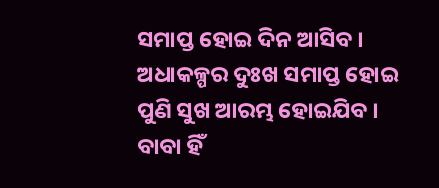ସମାପ୍ତ ହୋଇ ଦିନ ଆସିବ । ଅଧାକଳ୍ପର ଦୁଃଖ ସମାପ୍ତ ହୋଇ ପୁଣି ସୁଖ ଆରମ୍ଭ ହୋଇଯିବ । ବାବା ହିଁ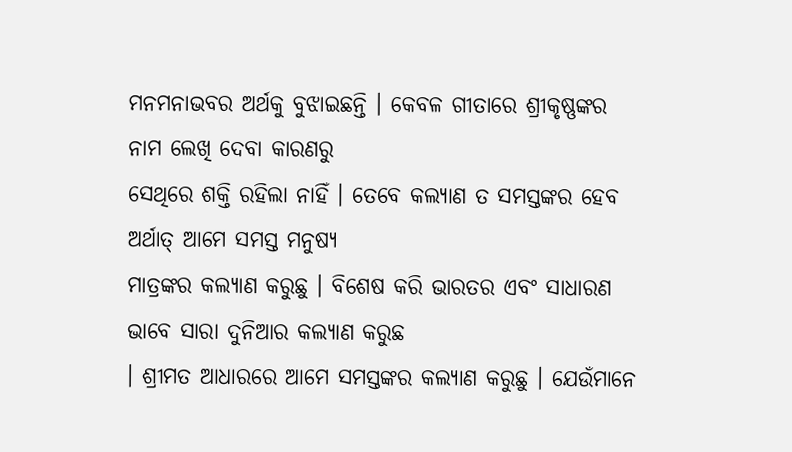ମନମନାଭବର ଅର୍ଥକୁ ବୁଝାଇଛନ୍ତି । କେବଳ ଗୀତାରେ ଶ୍ରୀକୃଷ୍ଣଙ୍କର ନାମ ଲେଖି ଦେବା କାରଣରୁ
ସେଥିରେ ଶକ୍ତି ରହିଲା ନାହିଁ । ତେବେ କଲ୍ୟାଣ ତ ସମସ୍ତଙ୍କର ହେବ ଅର୍ଥାତ୍ ଆମେ ସମସ୍ତ ମନୁଷ୍ୟ
ମାତ୍ରଙ୍କର କଲ୍ୟାଣ କରୁଛୁ । ବିଶେଷ କରି ଭାରତର ଏବଂ ସାଧାରଣ ଭାବେ ସାରା ଦୁନିଆର କଲ୍ୟାଣ କରୁଛ
। ଶ୍ରୀମତ ଆଧାରରେ ଆମେ ସମସ୍ତଙ୍କର କଲ୍ୟାଣ କରୁଛୁ । ଯେଉଁମାନେ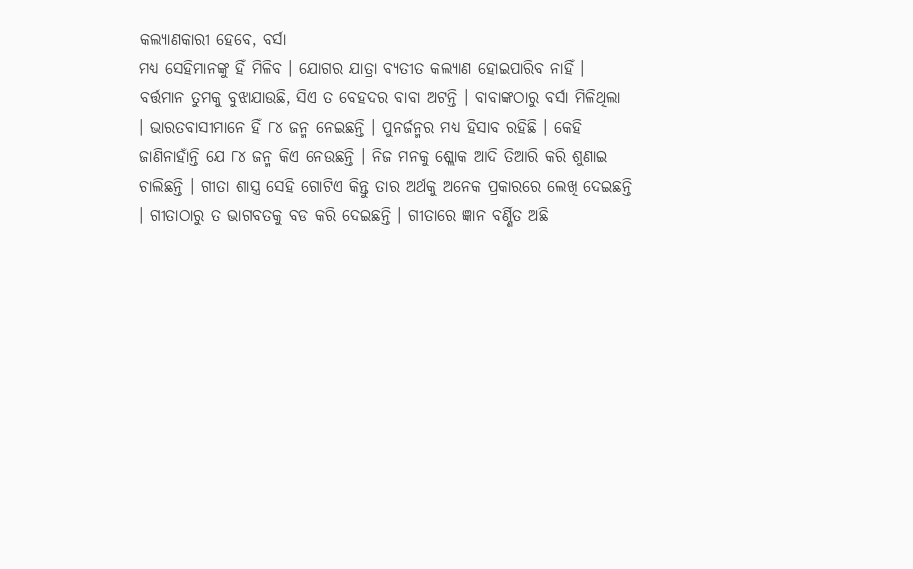କଲ୍ୟାଣକାରୀ ହେବେ, ବର୍ସା
ମଧ୍ୟ ସେହିମାନଙ୍କୁ ହିଁ ମିଳିବ । ଯୋଗର ଯାତ୍ରା ବ୍ୟତୀତ କଲ୍ୟାଣ ହୋଇପାରିବ ନାହିଁ ।
ବର୍ତ୍ତମାନ ତୁମକୁ ବୁଝାଯାଉଛି, ସିଏ ତ ବେହଦର ବାବା ଅଟନ୍ତି । ବାବାଙ୍କଠାରୁ ବର୍ସା ମିଳିଥିଲା
। ଭାରତବାସୀମାନେ ହିଁ ୮୪ ଜନ୍ମ ନେଇଛନ୍ତି । ପୁନର୍ଜନ୍ମର ମଧ୍ୟ ହିସାବ ରହିଛି । କେହି
ଜାଣିନାହାଁନ୍ତି ଯେ ୮୪ ଜନ୍ମ କିଏ ନେଉଛନ୍ତି । ନିଜ ମନକୁ ଶ୍ଲୋକ ଆଦି ତିଆରି କରି ଶୁଣାଇ
ଚାଲିଛନ୍ତି । ଗୀତା ଶାସ୍ତ୍ର ସେହି ଗୋଟିଏ କିନ୍ତୁ ତାର ଅର୍ଥକୁ ଅନେକ ପ୍ରକାରରେ ଲେଖି ଦେଇଛନ୍ତି
। ଗୀତାଠାରୁ ତ ଭାଗବତକୁ ବଡ କରି ଦେଇଛନ୍ତି । ଗୀତାରେ ଜ୍ଞାନ ବର୍ଣ୍ଣିତ ଅଛି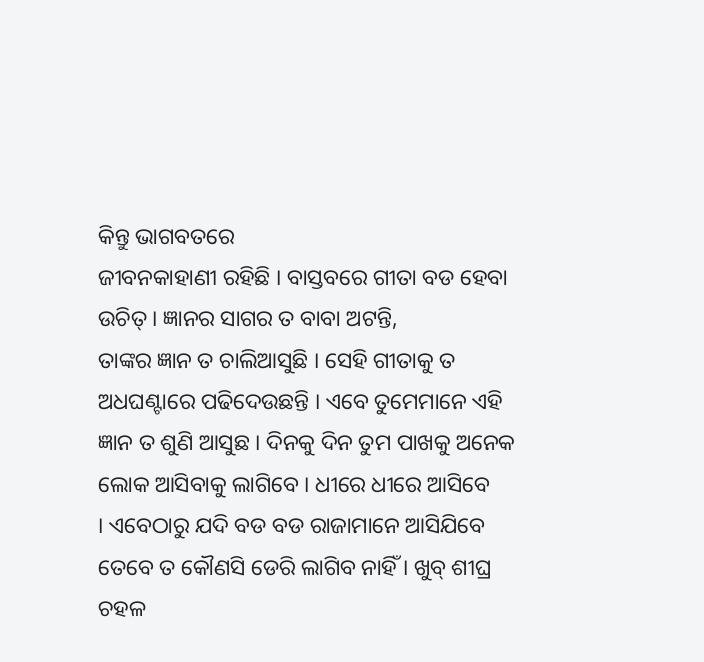କିନ୍ତୁ ଭାଗବତରେ
ଜୀବନକାହାଣୀ ରହିଛି । ବାସ୍ତବରେ ଗୀତା ବଡ ହେବା ଉଚିତ୍ । ଜ୍ଞାନର ସାଗର ତ ବାବା ଅଟନ୍ତି,
ତାଙ୍କର ଜ୍ଞାନ ତ ଚାଲିଆସୁଛି । ସେହି ଗୀତାକୁ ତ ଅଧଘଣ୍ଟାରେ ପଢିଦେଉଛନ୍ତି । ଏବେ ତୁମେମାନେ ଏହି
ଜ୍ଞାନ ତ ଶୁଣି ଆସୁଛ । ଦିନକୁ ଦିନ ତୁମ ପାଖକୁ ଅନେକ ଲୋକ ଆସିବାକୁ ଲାଗିବେ । ଧୀରେ ଧୀରେ ଆସିବେ
। ଏବେଠାରୁ ଯଦି ବଡ ବଡ ରାଜାମାନେ ଆସିଯିବେ ତେବେ ତ କୌଣସି ଡେରି ଲାଗିବ ନାହିଁ । ଖୁବ୍ ଶୀଘ୍ର
ଚହଳ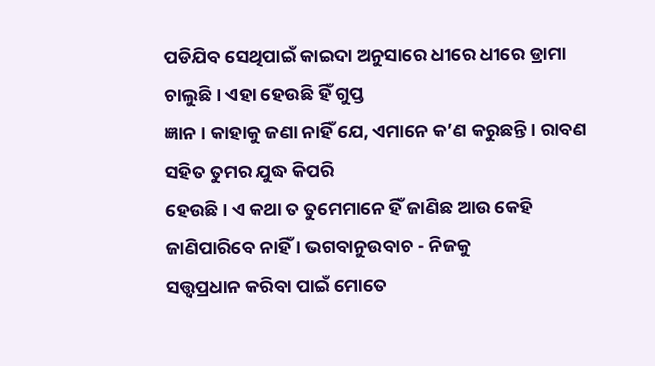ପଡିଯିବ ସେଥିପାଇଁ କାଇଦା ଅନୁସାରେ ଧୀରେ ଧୀରେ ଡ୍ରାମା ଚାଲୁଛି । ଏହା ହେଉଛି ହିଁ ଗୁପ୍ତ
ଜ୍ଞାନ । କାହାକୁ ଜଣା ନାହିଁ ଯେ, ଏମାନେ କ’ଣ କରୁଛନ୍ତି । ରାବଣ ସହିତ ତୁମର ଯୁଦ୍ଧ କିପରି
ହେଉଛି । ଏ କଥା ତ ତୁମେମାନେ ହିଁ ଜାଣିଛ ଆଉ କେହି ଜାଣିପାରିବେ ନାହିଁ । ଭଗବାନୁଉବାଚ - ନିଜକୁ
ସତ୍ତ୍ୱପ୍ରଧାନ କରିବା ପାଇଁ ମୋତେ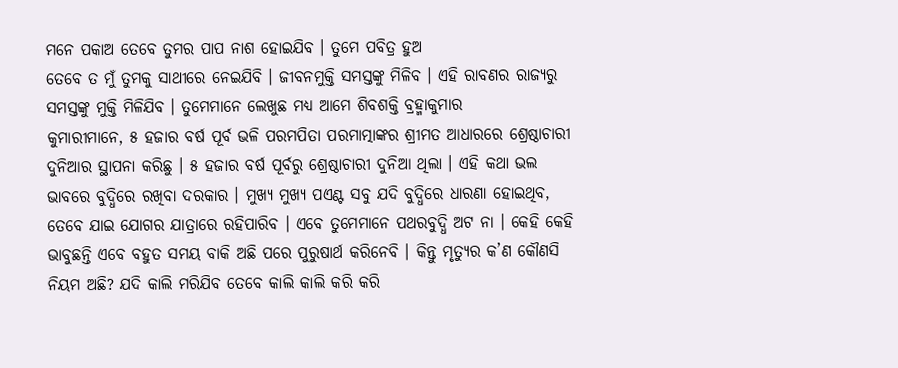ମନେ ପକାଅ ତେବେ ତୁମର ପାପ ନାଶ ହୋଇଯିବ । ତୁମେ ପବିତ୍ର ହୁଅ
ତେବେ ତ ମୁଁ ତୁମକୁ ସାଥୀରେ ନେଇଯିବି । ଜୀବନମୁକ୍ତି ସମସ୍ତଙ୍କୁ ମିଳିବ । ଏହି ରାବଣର ରାଜ୍ୟରୁ
ସମସ୍ତଙ୍କୁ ମୁକ୍ତି ମିଳିଯିବ । ତୁମେମାନେ ଲେଖୁଛ ମଧ୍ୟ ଆମେ ଶିବଶକ୍ତି ବ୍ରହ୍ମାକୁମାର
କୁମାରୀମାନେ, ୫ ହଜାର ବର୍ଷ ପୂର୍ବ ଭଳି ପରମପିତା ପରମାତ୍ମାଙ୍କର ଶ୍ରୀମତ ଆଧାରରେ ଶ୍ରେଷ୍ଠାଚାରୀ
ଦୁନିଆର ସ୍ଥାପନା କରିଛୁ । ୫ ହଜାର ବର୍ଷ ପୂର୍ବରୁ ଶ୍ରେଷ୍ଠାଚାରୀ ଦୁନିଆ ଥିଲା । ଏହି କଥା ଭଲ
ଭାବରେ ବୁଦ୍ଧିରେ ରଖିବା ଦରକାର । ମୁଖ୍ୟ ମୁଖ୍ୟ ପଏଣ୍ଟ ସବୁ ଯଦି ବୁଦ୍ଧିରେ ଧାରଣା ହୋଇଥିବ,
ତେବେ ଯାଇ ଯୋଗର ଯାତ୍ରାରେ ରହିପାରିବ । ଏବେ ତୁମେମାନେ ପଥରବୁଦ୍ଧି ଅଟ ନା । କେହି କେହି
ଭାବୁଛନ୍ତି ଏବେ ବହୁତ ସମୟ ବାକି ଅଛି ପରେ ପୁରୁଷାର୍ଥ କରିନେବି । କିନ୍ତୁ ମୃତ୍ୟୁର କ’ଣ କୌଣସି
ନିୟମ ଅଛି? ଯଦି କାଲି ମରିଯିବ ତେବେ କାଲି କାଲି କରି କରି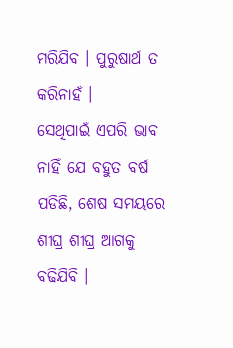ମରିଯିବ । ପୁରୁଷାର୍ଥ ତ କରିନାହଁ ।
ସେଥିପାଇଁ ଏପରି ଭାବ ନାହିଁ ଯେ ବହୁତ ବର୍ଷ ପଡିଛି, ଶେଷ ସମୟରେ ଶୀଘ୍ର ଶୀଘ୍ର ଆଗକୁ ବଢିଯିବି ।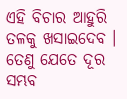ଏହି ବିଚାର ଆହୁରି ତଳକୁ ଖସାଇଦେବ । ତେଣୁ ଯେତେ ଦୂର ସମ୍ଭବ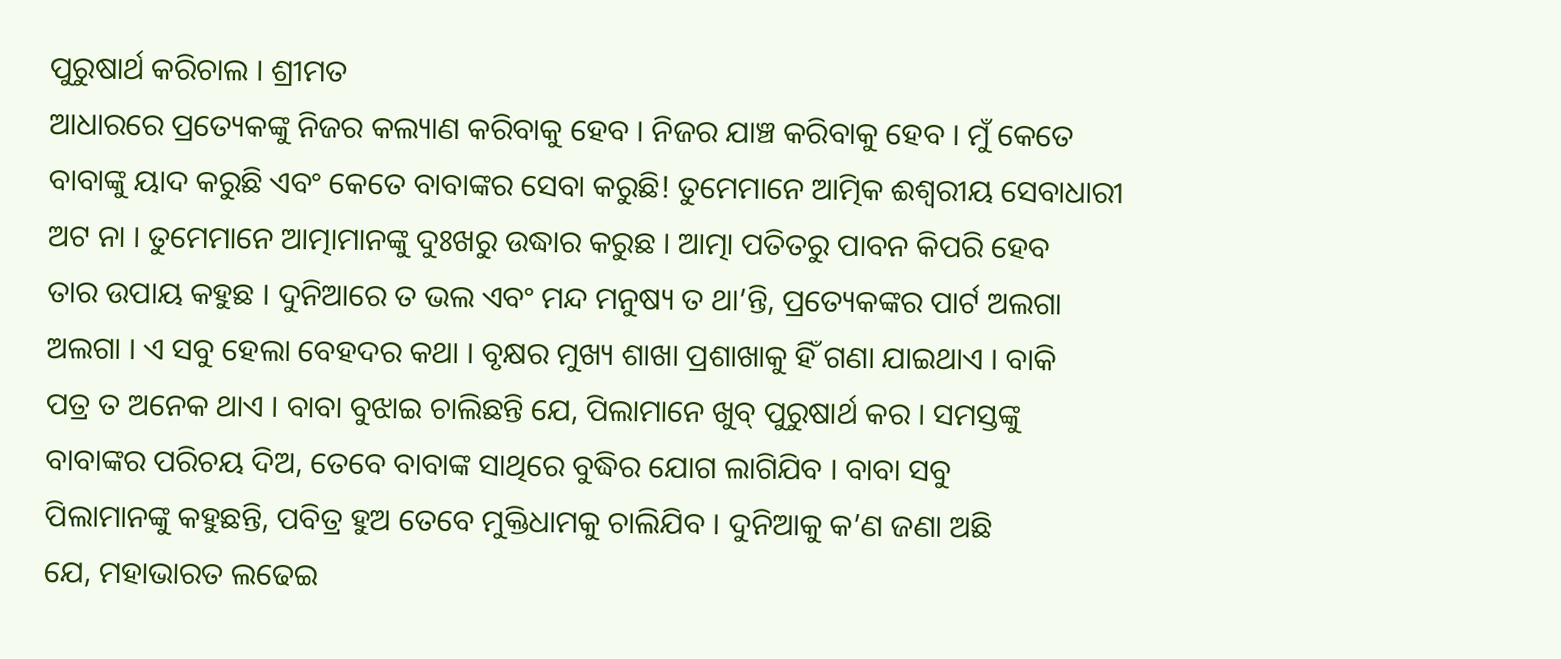ପୁରୁଷାର୍ଥ କରିଚାଲ । ଶ୍ରୀମତ
ଆଧାରରେ ପ୍ରତ୍ୟେକଙ୍କୁ ନିଜର କଲ୍ୟାଣ କରିବାକୁ ହେବ । ନିଜର ଯାଞ୍ଚ କରିବାକୁ ହେବ । ମୁଁ କେତେ
ବାବାଙ୍କୁ ୟାଦ କରୁଛି ଏବଂ କେତେ ବାବାଙ୍କର ସେବା କରୁଛି! ତୁମେମାନେ ଆତ୍ମିକ ଈଶ୍ୱରୀୟ ସେବାଧାରୀ
ଅଟ ନା । ତୁମେମାନେ ଆତ୍ମାମାନଙ୍କୁ ଦୁଃଖରୁ ଉଦ୍ଧାର କରୁଛ । ଆତ୍ମା ପତିତରୁ ପାବନ କିପରି ହେବ
ତାର ଉପାୟ କହୁଛ । ଦୁନିଆରେ ତ ଭଲ ଏବଂ ମନ୍ଦ ମନୁଷ୍ୟ ତ ଥା’ନ୍ତି, ପ୍ରତ୍ୟେକଙ୍କର ପାର୍ଟ ଅଲଗା
ଅଲଗା । ଏ ସବୁ ହେଲା ବେହଦର କଥା । ବୃକ୍ଷର ମୁଖ୍ୟ ଶାଖା ପ୍ରଶାଖାକୁ ହିଁ ଗଣା ଯାଇଥାଏ । ବାକି
ପତ୍ର ତ ଅନେକ ଥାଏ । ବାବା ବୁଝାଇ ଚାଲିଛନ୍ତି ଯେ, ପିଲାମାନେ ଖୁବ୍ ପୁରୁଷାର୍ଥ କର । ସମସ୍ତଙ୍କୁ
ବାବାଙ୍କର ପରିଚୟ ଦିଅ, ତେବେ ବାବାଙ୍କ ସାଥିରେ ବୁଦ୍ଧିର ଯୋଗ ଲାଗିଯିବ । ବାବା ସବୁ
ପିଲାମାନଙ୍କୁ କହୁଛନ୍ତି, ପବିତ୍ର ହୁଅ ତେବେ ମୁକ୍ତିଧାମକୁ ଚାଲିଯିବ । ଦୁନିଆକୁ କ’ଣ ଜଣା ଅଛି
ଯେ, ମହାଭାରତ ଲଢେଇ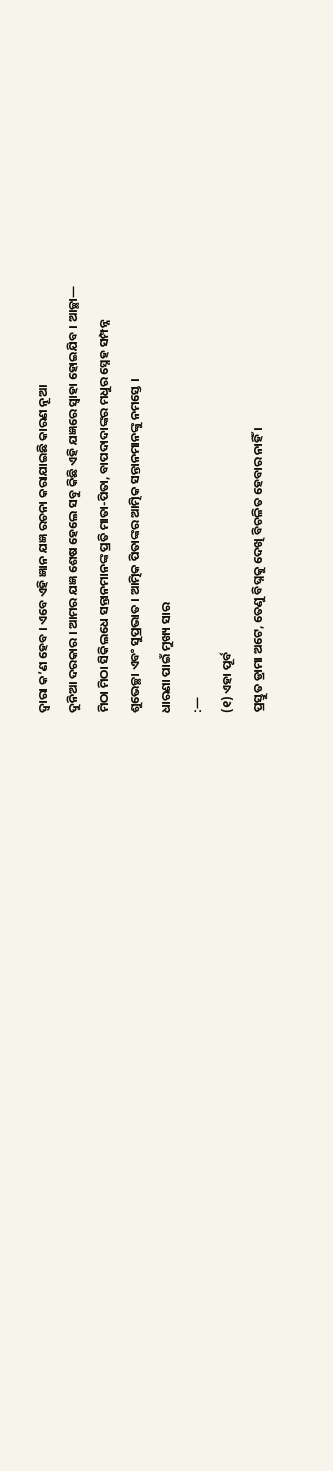ଦ୍ୱାରା କ’ଣ ହେବ । ଏବେ ଏହି ଜ୍ଞାନ ଯଜ୍ଞ ରଚନା କରାଯାଇଛି କାରଣ ନୂଆ
ଦୁନିଆ ଦରକାର । ଆମର ଯଜ୍ଞ ଶେଷ ହେଲେ ସବୁ କିଛି ଏହି ଯଜ୍ଞରେ ସ୍ୱାହା ହୋଇଯିବ । ଆଚ୍ଛା—
ମିଠା ମିଠା ସିକିଲଧେ ସନ୍ତାନମାନଙ୍କ ପ୍ରତି ମାତା-ପିତା, ବାପଦାଦାଙ୍କର ମଧୁର ସ୍ନେହ ସମ୍ପନ୍ନ
ଶୁଭେଚ୍ଛା ଏବଂ ସୁପ୍ରଭାତ । ଆତ୍ମିକ ପିତାଙ୍କର ଆତ୍ମିକ ସନ୍ତାନମାନଙ୍କୁ ନମସ୍ତେ ।
ଧାରଣା ପାଇଁ ମୁଖ୍ୟ ସାର
:—
(୧) ଏହା ପୂର୍ବ
ପ୍ରସ୍ତୁତ ଡ୍ରାମା ଅଟେ, ତେଣୁ ବିଘ୍ନକୁ ଦେଖି ବିଚଳିତ ହେବାର ନାହିଁ ।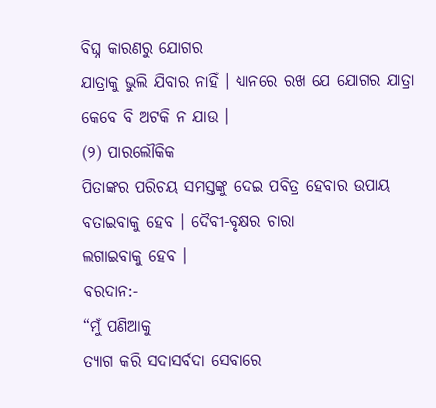ବିଘ୍ନ କାରଣରୁ ଯୋଗର
ଯାତ୍ରାକୁ ଭୁଲି ଯିବାର ନାହିଁ । ଧ୍ୟାନରେ ରଖ ଯେ ଯୋଗର ଯାତ୍ରା କେବେ ବି ଅଟକି ନ ଯାଉ ।
(୨) ପାରଲୌକିକ
ପିତାଙ୍କର ପରିଚୟ ସମସ୍ତଙ୍କୁ ଦେଇ ପବିତ୍ର ହେବାର ଉପାୟ ବତାଇବାକୁ ହେବ । ଦୈବୀ-ବୃକ୍ଷର ଚାରା
ଲଗାଇବାକୁ ହେବ ।
ବରଦାନ:-
“ମୁଁ ପଣିଆକୁ
ତ୍ୟାଗ କରି ସଦାସର୍ବଦା ସେବାରେ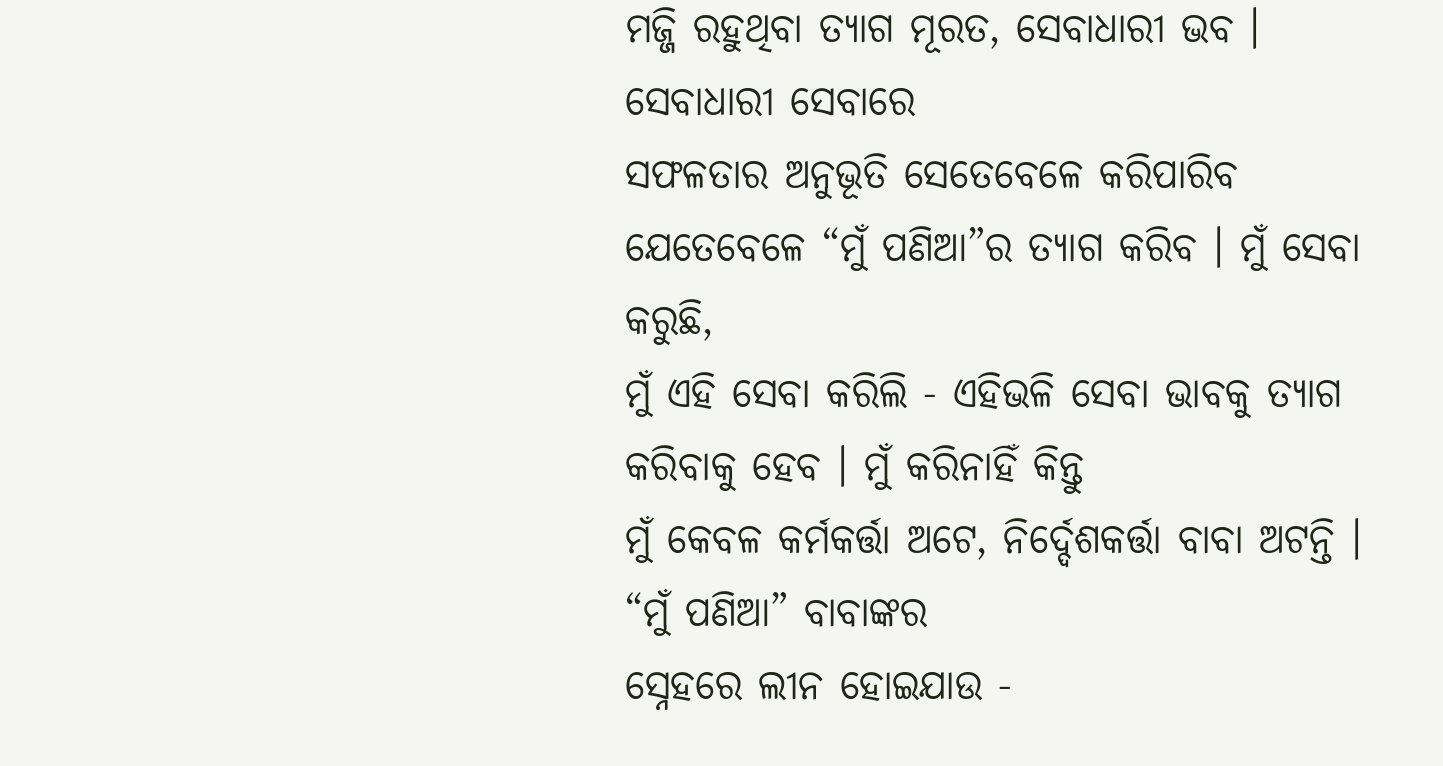ମଜ୍ଜି ରହୁଥିବା ତ୍ୟାଗ ମୂରତ, ସେବାଧାରୀ ଭବ ।
ସେବାଧାରୀ ସେବାରେ
ସଫଳତାର ଅନୁଭୂତି ସେତେବେଳେ କରିପାରିବ ଯେତେବେଳେ “ମୁଁ ପଣିଆ”ର ତ୍ୟାଗ କରିବ । ମୁଁ ସେବା କରୁଛି,
ମୁଁ ଏହି ସେବା କରିଲି - ଏହିଭଳି ସେବା ଭାବକୁ ତ୍ୟାଗ କରିବାକୁ ହେବ । ମୁଁ କରିନାହିଁ କିନ୍ତୁ
ମୁଁ କେବଳ କର୍ମକର୍ତ୍ତା ଅଟେ, ନିର୍ଦ୍ଦେଶକର୍ତ୍ତା ବାବା ଅଟନ୍ତି । “ମୁଁ ପଣିଆ” ବାବାଙ୍କର
ସ୍ନେହରେ ଲୀନ ହୋଇଯାଉ -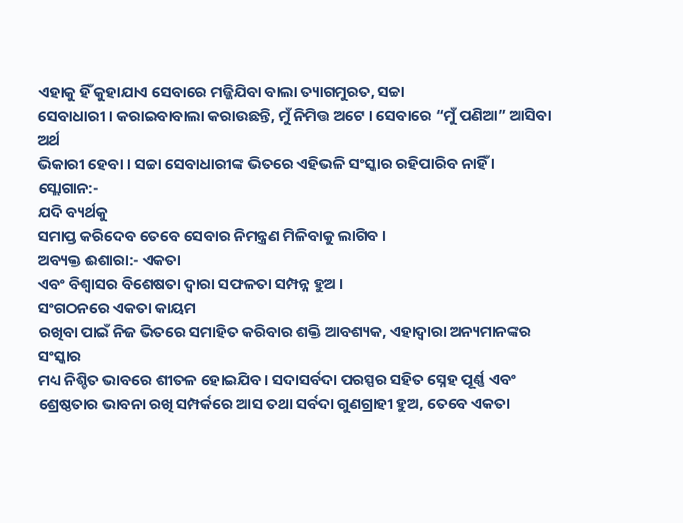ଏହାକୁ ହିଁ କୁହାଯାଏ ସେବାରେ ମଜ୍ଜିଯିବା ବାଲା ତ୍ୟାଗମୁରତ, ସଚ୍ଚା
ସେବାଧାରୀ । କରାଇବାବାଲା କରାଉଛନ୍ତି, ମୁଁ ନିମିତ୍ତ ଅଟେ । ସେବାରେ “ମୁଁ ପଣିଆ” ଆସିବା ଅର୍ଥ
ଭିକାରୀ ହେବା । ସଚ୍ଚା ସେବାଧାରୀଙ୍କ ଭିତରେ ଏହିଭଳି ସଂସ୍କାର ରହିପାରିବ ନାହିଁ ।
ସ୍ଲୋଗାନ:-
ଯଦି ବ୍ୟର୍ଥକୁ
ସମାପ୍ତ କରିଦେବ ତେବେ ସେବାର ନିମନ୍ତ୍ରଣ ମିଳିବାକୁ ଲାଗିବ ।
ଅବ୍ୟକ୍ତ ଈଶାରା:- ଏକତା
ଏବଂ ବିଶ୍ୱାସର ବିଶେଷତା ଦ୍ୱାରା ସଫଳତା ସମ୍ପନ୍ନ ହୁଅ ।
ସଂଗଠନରେ ଏକତା କାୟମ
ରଖିବା ପାଇଁ ନିଜ ଭିତରେ ସମାହିତ କରିବାର ଶକ୍ତି ଆବଶ୍ୟକ, ଏହାଦ୍ୱାରା ଅନ୍ୟମାନଙ୍କର ସଂସ୍କାର
ମଧ୍ୟ ନିଶ୍ଚିତ ଭାବରେ ଶୀତଳ ହୋଇଯିବ । ସଦାସର୍ବଦା ପରସ୍ପର ସହିତ ସ୍ନେହ ପୂର୍ଣ୍ଣ ଏବଂ
ଶ୍ରେଷ୍ଠତାର ଭାବନା ରଖି ସମ୍ପର୍କରେ ଆସ ତଥା ସର୍ବଦା ଗୁଣଗ୍ରାହୀ ହୁଅ, ତେବେ ଏକତା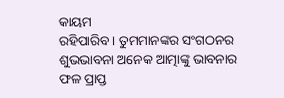କାୟମ
ରହିପାରିବ । ତୁମମାନଙ୍କର ସଂଗଠନର ଶୁଭଭାବନା ଅନେକ ଆତ୍ମାଙ୍କୁ ଭାବନାର ଫଳ ପ୍ରାପ୍ତ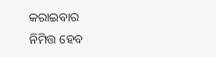କରାଇବାର
ନିମିତ୍ତ ହେବ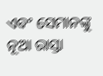ଏବଂ ସେମାନଙ୍କୁ ନୂଆ ରାସ୍ତା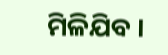ମିଳିଯିବ ।